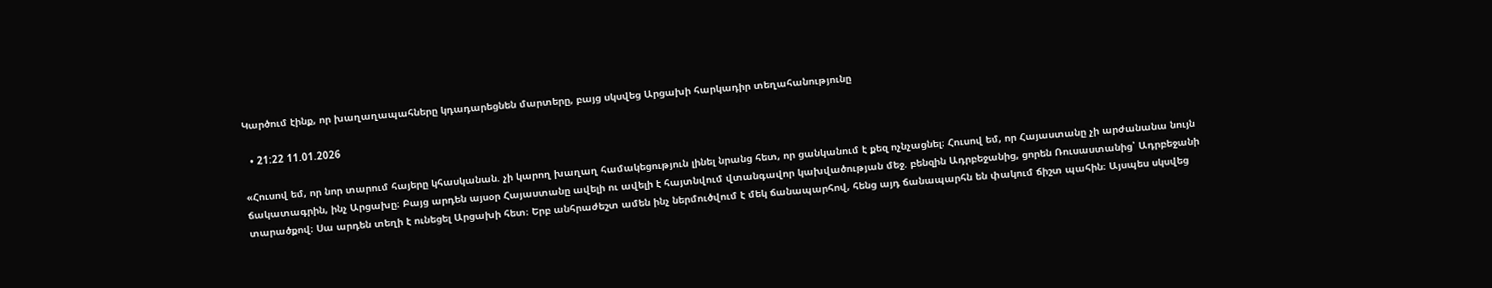Կարծում էինք, որ խաղաղապահները կդադարեցնեն մարտերը, բայց սկսվեց Արցախի հարկադիր տեղահանությունը

  • 21:22 11.01.2026

«Հուսով եմ, որ նոր տարում հայերը կհասկանան. չի կարող խաղաղ համակեցություն լինել նրանց հետ, որ ցանկանում է քեզ ոչնչացնել։ Հուսով եմ, որ Հայաստանը չի արժանանա նույն ճակատագրին, ինչ Արցախը։ Բայց արդեն այսօր Հայաստանը ավելի ու ավելի է հայտնվում վտանգավոր կախվածության մեջ. բենզին Ադրբեջանից, ցորեն Ռուսաստանից՝ Ադրբեջանի տարածքով։ Սա արդեն տեղի է ունեցել Արցախի հետ։ Երբ անհրաժեշտ ամեն ինչ ներմուծվում է մեկ ճանապարհով, հենց այդ ճանապարհն են փակում ճիշտ պահին։ Այսպես սկսվեց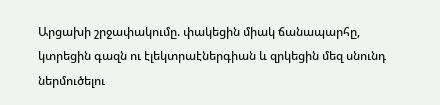Արցախի շրջափակումը. փակեցին միակ ճանապարհը, կտրեցին գազն ու էլեկտրաէներգիան և զրկեցին մեզ սնունդ ներմուծելու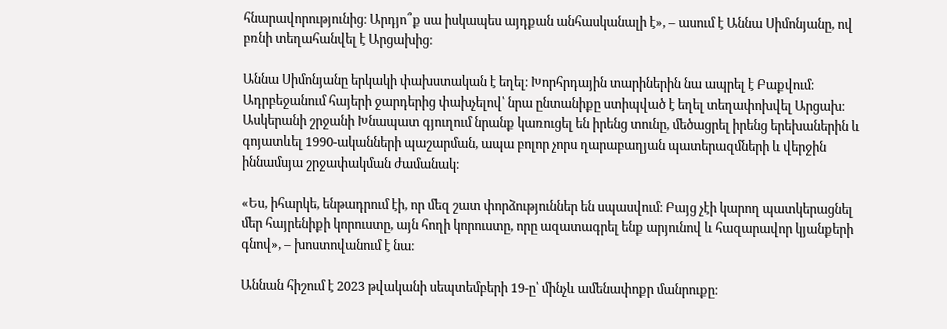հնարավորությունից։ Արդյո՞ք սա իսկապես այդքան անհասկանալի է», – ասում է Աննա Սիմոնյանը, ով բռնի տեղահանվել է Արցախից։

Աննա Սիմոնյանը երկակի փախստական է եղել։ Խորհրդային տարիներին նա ապրել է Բաքվում։ Ադրբեջանում հայերի ջարդերից փախչելով՝ նրա ընտանիքը ստիպված է եղել տեղափոխվել Արցախ։ Ասկերանի շրջանի Խնապատ գյուղում նրանք կառուցել են իրենց տունը, մեծացրել իրենց երեխաներին և գոյատևել 1990-ականների պաշարման, ապա բոլոր չորս ղարաբաղյան պատերազմների և վերջին իննամսյա շրջափակման ժամանակ։

«Ես, իհարկե, ենթադրում էի, որ մեզ շատ փորձություններ են սպասվում։ Բայց չէի կարող պատկերացնել մեր հայրենիքի կորուստը, այն հողի կորուստը, որը ազատագրել ենք արյունով և հազարավոր կյանքերի գնով», – խոստովանում է նա։

Աննան հիշում է 2023 թվականի սեպտեմբերի 19-ը՝ մինչև ամենափոքր մանրուքը։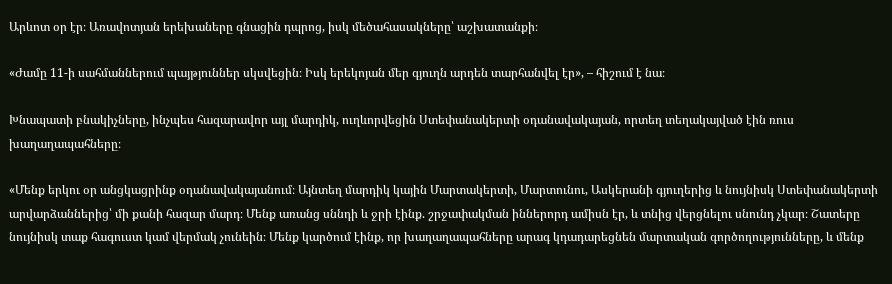Արևոտ օր էր։ Առավոտյան երեխաները գնացին դպրոց, իսկ մեծահասակները՝ աշխատանքի։

«Ժամը 11-ի սահմաններում պայթյուններ սկսվեցին։ Իսկ երեկոյան մեր գյուղն արդեն տարհանվել էր», – հիշում է նա։

Խնապատի բնակիչները, ինչպես հազարավոր այլ մարդիկ, ուղևորվեցին Ստեփանակերտի օդանավակայան, որտեղ տեղակայված էին ռուս խաղաղապահները։

«Մենք երկու օր անցկացրինք օդանավակայանում։ Այնտեղ մարդիկ կային Մարտակերտի, Մարտունու, Ասկերանի գյուղերից և նույնիսկ Ստեփանակերտի արվարձաններից՝ մի քանի հազար մարդ։ Մենք առանց սննդի և ջրի էինք. շրջափակման իններորդ ամիսն էր, և տնից վերցնելու սնունդ չկար։ Շատերը նույնիսկ տաք հագուստ կամ վերմակ չունեին։ Մենք կարծում էինք, որ խաղաղապահները արագ կդադարեցնեն մարտական գործողությունները, և մենք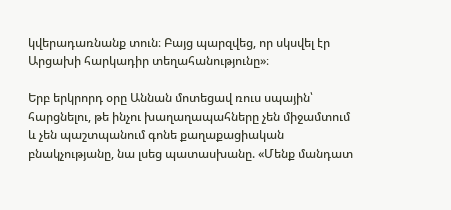կվերադառնանք տուն։ Բայց պարզվեց, որ սկսվել էր Արցախի հարկադիր տեղահանությունը»։

Երբ երկրորդ օրը Աննան մոտեցավ ռուս սպային՝ հարցնելու, թե ինչու խաղաղապահները չեն միջամտում և չեն պաշտպանում գոնե քաղաքացիական բնակչությանը, նա լսեց պատասխանը. «Մենք մանդատ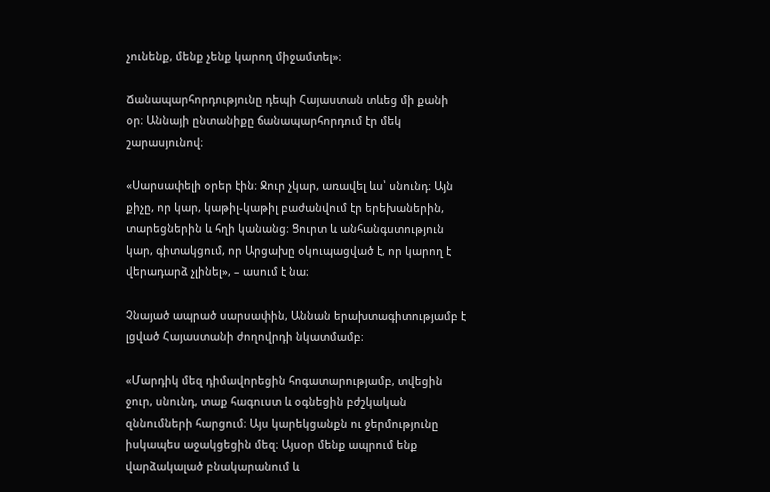չունենք, մենք չենք կարող միջամտել»։

Ճանապարհորդությունը դեպի Հայաստան տևեց մի քանի օր։ Աննայի ընտանիքը ճանապարհորդում էր մեկ շարասյունով։

«Սարսափելի օրեր էին։ Ջուր չկար, առավել ևս՝ սնունդ։ Այն քիչը, որ կար, կաթիլ-կաթիլ բաժանվում էր երեխաներին, տարեցներին և հղի կանանց։ Ցուրտ և անհանգստություն կար, գիտակցում, որ Արցախը օկուպացված է, որ կարող է վերադարձ չլինել», – ասում է նա։

Չնայած ապրած սարսափին, Աննան երախտագիտությամբ է լցված Հայաստանի ժողովրդի նկատմամբ։

«Մարդիկ մեզ դիմավորեցին հոգատարությամբ, տվեցին ջուր, սնունդ, տաք հագուստ և օգնեցին բժշկական զննումների հարցում։ Այս կարեկցանքն ու ջերմությունը իսկապես աջակցեցին մեզ։ Այսօր մենք ապրում ենք վարձակալած բնակարանում և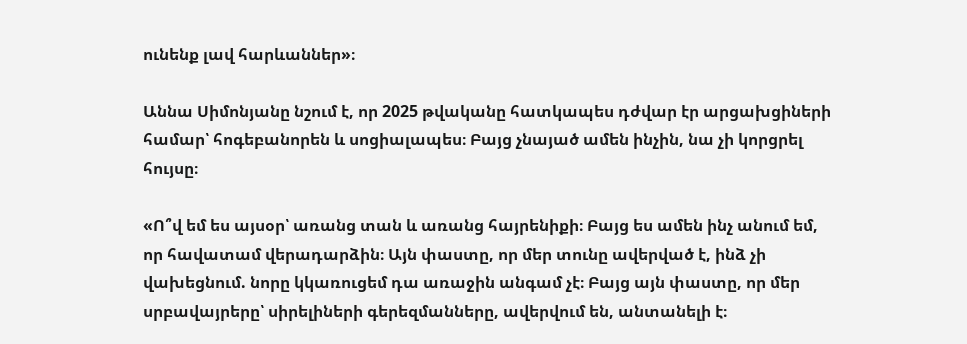ունենք լավ հարևաններ»։

Աննա Սիմոնյանը նշում է, որ 2025 թվականը հատկապես դժվար էր արցախցիների համար՝ հոգեբանորեն և սոցիալապես։ Բայց չնայած ամեն ինչին, նա չի կորցրել հույսը։

«Ո՞վ եմ ես այսօր՝ առանց տան և առանց հայրենիքի։ Բայց ես ամեն ինչ անում եմ, որ հավատամ վերադարձին։ Այն փաստը, որ մեր տունը ավերված է, ինձ չի վախեցնում. նորը կկառուցեմ դա առաջին անգամ չէ։ Բայց այն փաստը, որ մեր սրբավայրերը՝ սիրելիների գերեզմանները, ավերվում են, անտանելի է։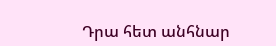Դրա հետ անհնար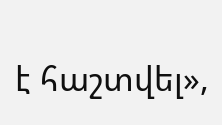է հաշտվել»,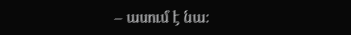– ասում է նա։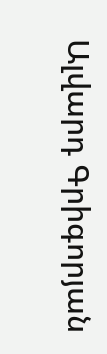Ալվարդ Գրիգորյան